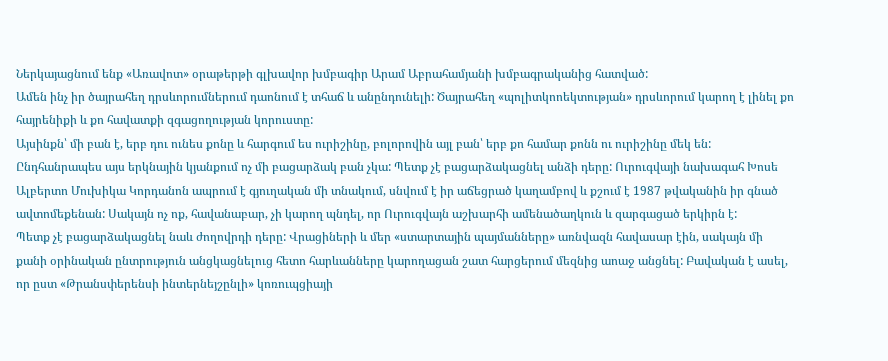Ներկայացնում ենք «Առավոտ» օրաթերթի գլխավոր խմբագիր Արամ Աբրահամյանի խմբագրականից հատված:
Ամեն ինչ իր ծայրահեղ դրսևորումներում դաոնում է տհաճ և անընդունելի: Ծայրահեղ «պոլիտկոոեկտության» դրսևորում կարող է լինել քո հայրենիքի և քո հավատքի զգացողության կորուստը:
Այսինքն՝ մի բան է, երբ դու ունես քոնը և հարգում ես ուրիշինը, բոլորովին այլ բան՝ երբ քո համար քոնն ու ուրիշինը մեկ են: Ընդհանրապես այս երկնային կյանքում ոչ մի բացարձակ բան չկա: Պետք չէ բացարձակացնել անձի դերը: Ուրուգվայի նախագահ Խոսե Ալբերտո Մուխիկա Կորդանոն ապրում է գյուղական մի տնակում, սնվում է իր աճեցրած կաղամբով և քշում է 1987 թվականին իր գնած ավտոմեքենան: Սակայն ոչ ոք, հավանաբար, չի կարող պնդել, որ Ուրուգվայն աշխարհի ամենածաղկուն և զարգացած երկիրն է:
Պետք չէ բացարձակացնել նաև ժողովրդի դերը: Վրացիների և մեր «ստարտային պայմանները» առնվազն հավասար էին, սակայն մի քանի օրինական ընտրություն անցկացնելուց հետո հարևանները կարողացան շատ հարցերում մեզնից աոաջ անցնել: Բավական է ասել, որ ըստ «Թրանսփերենսի ինտերնեյշընլի» կոռուպցիայի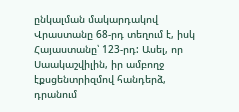ընկալման մակարդակով Վրաստանը 68-րդ տեղում է, իսկ Հայաստանը՝ 123-րդ: Ասել, որ Սաակաշվիլին, իր ամբողջ էքսցենտրիզմով հանդերձ, դրանում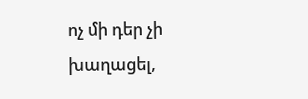ոչ մի դեր չի խաղացել,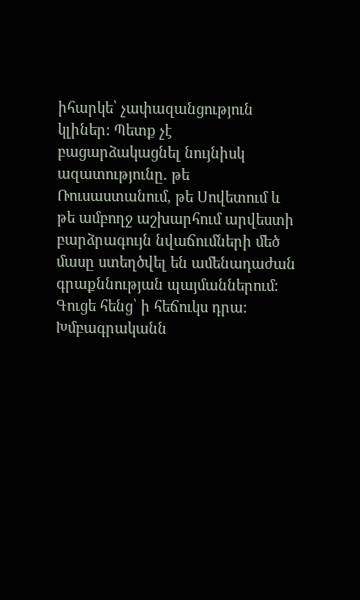իհարկե՝ չափազանցություն կլիներ: Պետք չէ բացարձակացնել նույնիսկ ազատությունը. թե Ռուսաստանում, թե Սովետում և թե ամբողջ աշխարհում արվեստի բարձրագույն նվաճումների մեծ մասը ստեղծվել են ամենադաժան գրաքննության պայմաններում: Գուցե հենց՝ ի հեճուկս դրա:
Խմբագրականն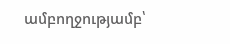ամբողջությամբ՝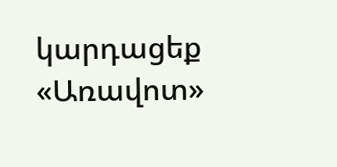կարդացեք «Առավոտ»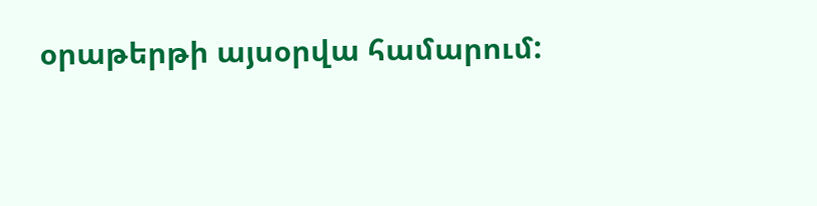օրաթերթի այսօրվա համարում: